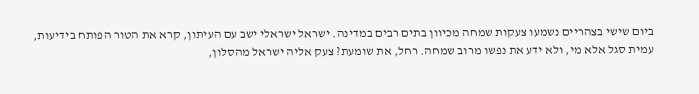ביום שישי בצהריים נשמעו צעקות שמחה מכיוון בתים רבים במדינה. ישראל ישראלי ישב עם העיתון, קרא את הטור הפותח בידיעות, עמית סגל אלא מי, ולא ידע את נפשו מרוב שמחה. רחל, את שומעת? צעק אליה ישראל מהסלון,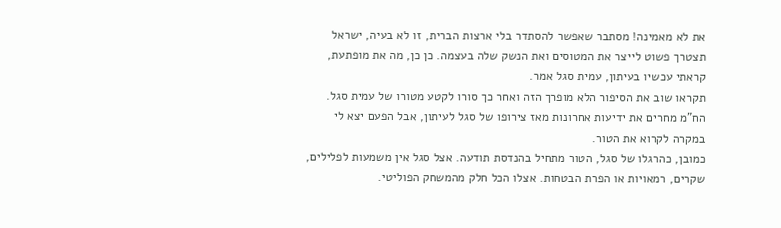את לא מאמינה! מסתבר שאפשר להסתדר בלי ארצות הברית, זו לא בעיה, ישראל תצטרך פשוט לייצר את המטוסים ואת הנשק שלה בעצמה. כן כן, מה את מופתעת, קראתי עכשיו בעיתון, עמית סגל אמר.
תקראו שוב את הסיפור הלא מופרך הזה ואחר כך סורו לקטע מטורו של עמית סגל. הח"מ מחרים את ידיעות אחרונות מאז צירופו של סגל לעיתון, אבל הפעם יצא לי במקרה לקרוא את הטור.
כמובן, כהרגלו של סגל, הטור מתחיל בהנדסת תודעה. אצל סגל אין משמעות לפלילים, שקרים, רמאויות או הפרת הבטחות. אצלו הכל חלק מהמשחק הפוליטי.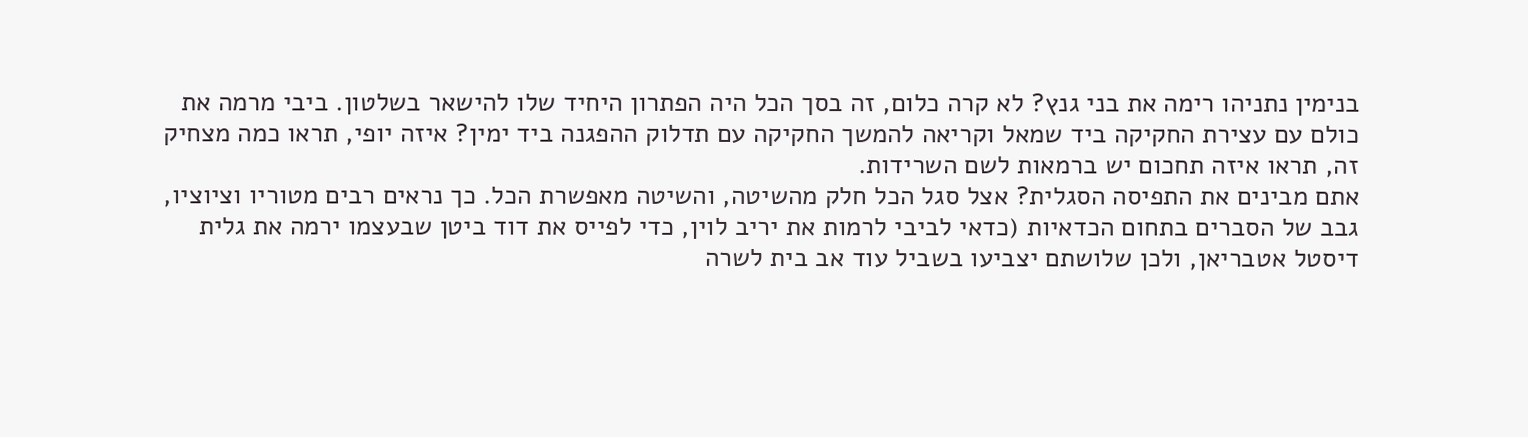בנימין נתניהו רימה את בני גנץ? לא קרה כלום, זה בסך הכל היה הפתרון היחיד שלו להישאר בשלטון. ביבי מרמה את כולם עם עצירת החקיקה ביד שמאל וקריאה להמשך החקיקה עם תדלוק ההפגנה ביד ימין? איזה יופי, תראו כמה מצחיק זה, תראו איזה תחכום יש ברמאות לשם השרידות.
אתם מבינים את התפיסה הסגלית? אצל סגל הכל חלק מהשיטה, והשיטה מאפשרת הכל. כך נראים רבים מטוריו וציוציו, גבב של הסברים בתחום הכדאיות (כדאי לביבי לרמות את יריב לוין, כדי לפייס את דוד ביטן שבעצמו ירמה את גלית דיסטל אטבריאן, ולכן שלושתם יצביעו בשביל עוד אב בית לשרה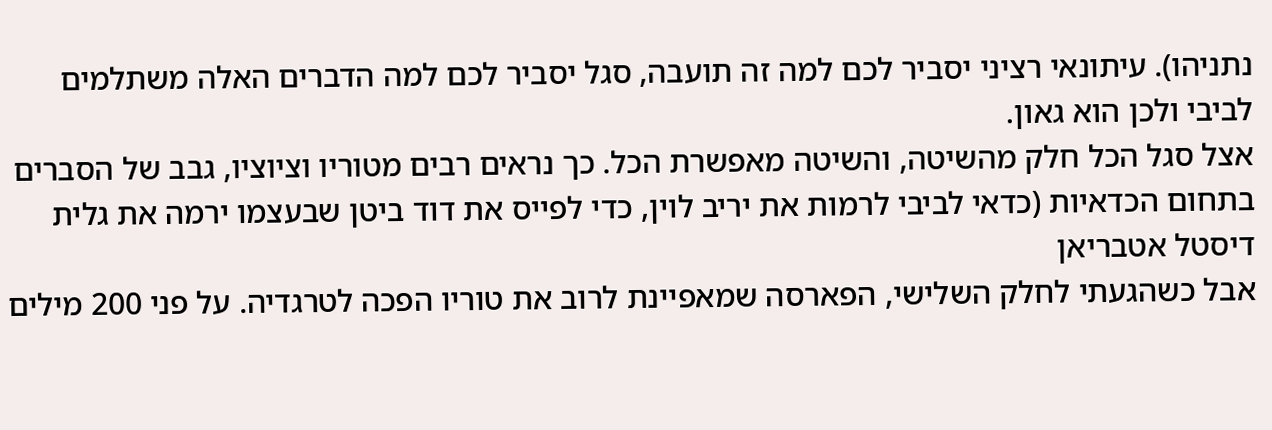נתניהו). עיתונאי רציני יסביר לכם למה זה תועבה, סגל יסביר לכם למה הדברים האלה משתלמים לביבי ולכן הוא גאון.
אצל סגל הכל חלק מהשיטה, והשיטה מאפשרת הכל. כך נראים רבים מטוריו וציוציו, גבב של הסברים בתחום הכדאיות (כדאי לביבי לרמות את יריב לוין, כדי לפייס את דוד ביטן שבעצמו ירמה את גלית דיסטל אטבריאן
אבל כשהגעתי לחלק השלישי, הפארסה שמאפיינת לרוב את טוריו הפכה לטרגדיה. על פני 200 מילים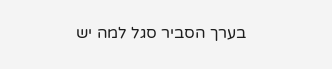בערך הסביר סגל למה יש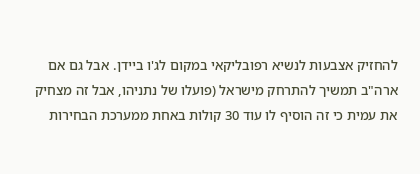להחזיק אצבעות לנשיא רפובליקאי במקום לג'ו ביידן. אבל גם אם ארה"ב תמשיך להתרחק מישראל (פועלו של נתניהו, אבל זה מצחיק את עמית כי זה הוסיף לו עוד 30 קולות באחת ממערכת הבחירות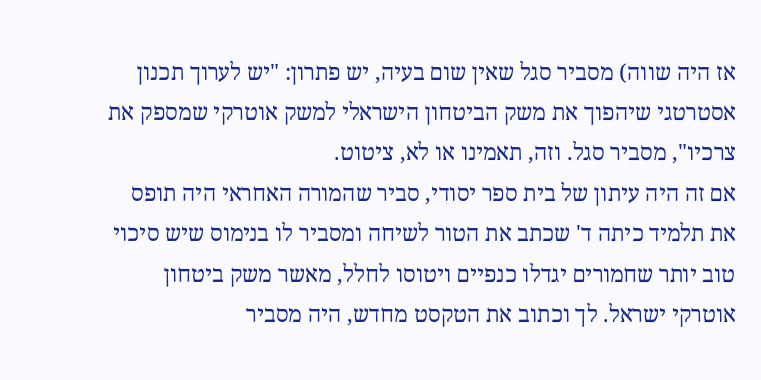אז היה שווה) מסביר סגל שאין שום בעיה, יש פתרון: "יש לערוך תכנון אסטרטגי שיהפוך את משק הביטחון הישראלי למשק אוטרקי שמספק את צרכיו", מסביר סגל. וזה, תאמינו או לא, ציטוט.
אם זה היה עיתון של בית ספר יסודי, סביר שהמורה האחראי היה תופס את תלמיד כיתה ד' שכתב את הטור לשיחה ומסביר לו בנימוס שיש סיכוי טוב יותר שחמורים יגדלו כנפיים ויטוסו לחלל, מאשר משק ביטחון אוטרקי ישראל. לך וכתוב את הטקסט מחדש, היה מסביר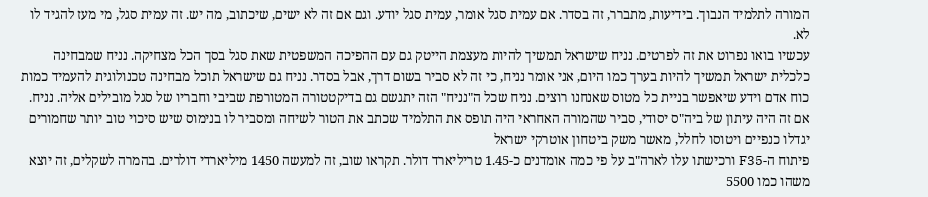המורה לתלמיד הנבוך. בידיעות, מתברר, זה בסדר. אם עמית סגל אומר, עמית סגל יודע. וגם אם זה לא ישים, שיכתוב, מה יש. זה עמית סגל, מי מעז להגיד לו לא.
עכשיו בואו נפרוט את זה לפרטים. נניח שישראל תמשיך להיות מעצמת הייטק גם עם ההפיכה המשפטית שאת סגל בסך הכל מצחיקה. נניח שמבחינה כלכלית ישראל תמשיך להיות בערך כמו היום, אני אומר נניח, כי זה לא סביר בשום דרך, אבל בסדר. נניח גם שישראל תוכל מבחינה טכנולוגית להעמיד כמות כוח אדם וידע שיאפשר בניית כל מטוס שאנחנו רוצים. נניח שכל ה"נניח" הזה יתגשם גם בדיקטטורה המטורפת שביבי וחבריו של סגל מובילים אליה. נניח.
אם זה היה עיתון של ביה"ס יסודי, סביר שהמורה האחראי היה תופס את התלמיד שכתב את הטור לשיחה ומסביר לו בנימוס שיש סיכוי טוב יותר שחמורים יגדלו כנפיים ויטוסו לחלל, מאשר משק ביטחון אוטרקי ישראל
פיתוח ה-F35 ורכישתו עלו לארה"ב על פי כמה אומדנים כ-1.45 טריליארד דולר. תקראו שוב, זה למעשה 1450 מיליארדי דולרים. בהמרה לשקלים, זה יוצא משהו כמו 5500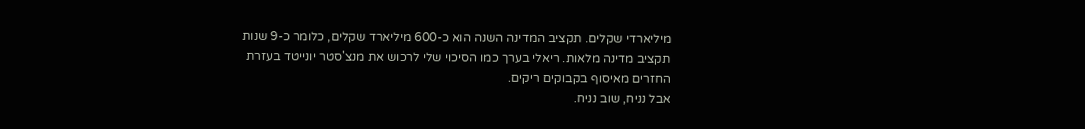מיליארדי שקלים. תקציב המדינה השנה הוא כ-600 מיליארד שקלים, כלומר כ-9 שנות תקציב מדינה מלאות. ריאלי בערך כמו הסיכוי שלי לרכוש את מנצ'סטר יונייטד בעזרת החזרים מאיסוף בקבוקים ריקים.
אבל נניח, שוב נניח.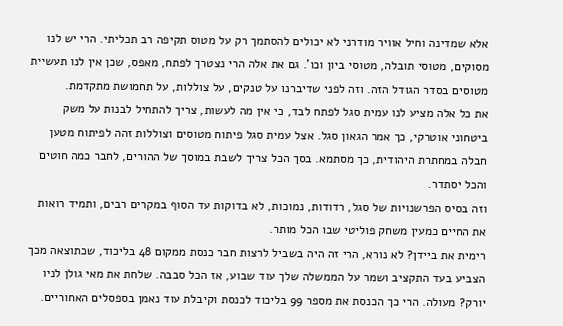אלא שמדינה וחיל אוויר מודרני לא יכולים להסתמך רק על מטוס תקיפה רב תכליתי. הרי יש לנו מסוקים, מטוסי תובלה, מטוסי ביון וכו'. גם את אלה הרי נצטרך לפתח, מאפס, שכן אין לנו תעשיית מטוסים בסדר הגודל הזה. וזה לפני שדיברנו על טנקים, על צוללות, על תחמושת מתקדמת.
את כל אלה מציע לנו עמית סגל לפתח לבד, כי אין מה לעשות, צריך להתחיל לבנות על משק ביטחוני אוטרקי, כך אמר הגאון סגל. אצל עמית סגל פיתוח מטוסים וצוללות זהה לפיתוח מטען חבלה במחתרת היהודית, כך מסתמא. בסך הכל צריך לשבת במוסך של ההורים, לחבר כמה חוטים והכל יסתדר.
וזה בסיס הפרשנויות של סגל, רדודות, נמוכות, לא בדוקות עד הסוף במקרים רבים, ותמיד רואות את החיים כמעין משחק פוליטי שבו הכל מותר.
רימית את ביידן? לא נורא, הרי זה היה בשביל לרצות חבר כנסת ממקום 48 בליכוד, שכתוצאה מכך הצביע בעד התקציב ושמר על הממשלה שלך עוד שבוע, אז הכל סבבה. שלחת את מאי גולן לניו יורק? מעולה. הרי כך הכנסת את מספר 99 בליכוד לכנסת וקיבלת עוד נאמן בספסלים האחוריים.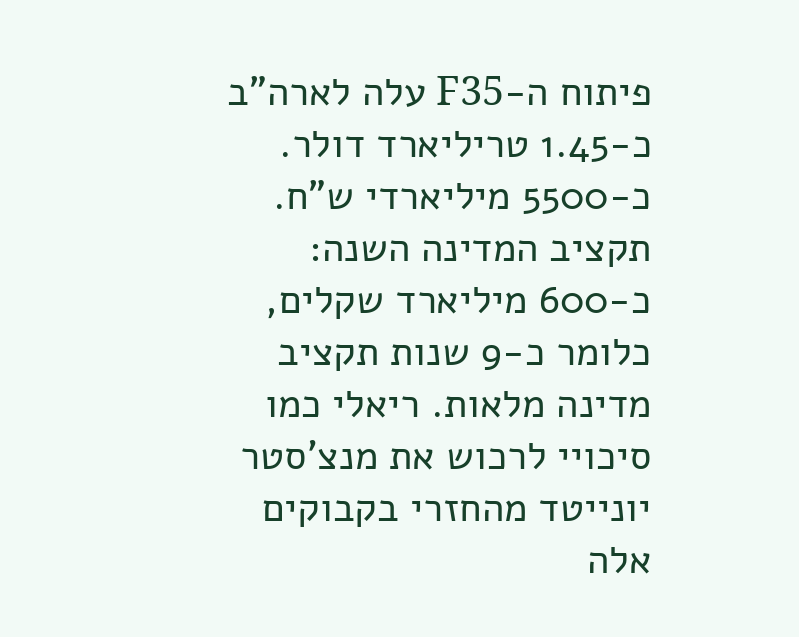פיתוח ה-F35 עלה לארה"ב כ-1.45 טריליארד דולר. כ-5500 מיליארדי ש"ח. תקציב המדינה השנה: כ-600 מיליארד שקלים, כלומר כ-9 שנות תקציב מדינה מלאות. ריאלי כמו סיכויי לרכוש את מנצ'סטר יונייטד מהחזרי בקבוקים
אלה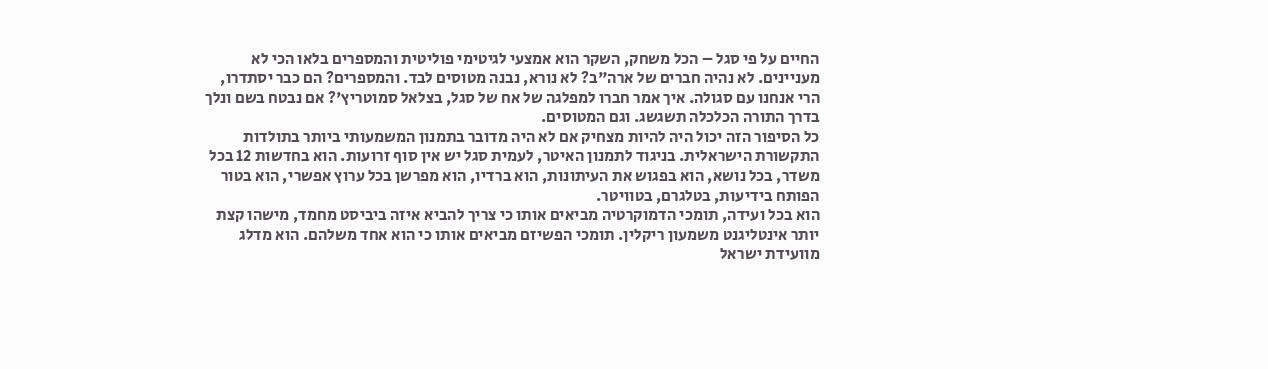החיים על פי סגל – הכל משחק, השקר הוא אמצעי לגיטימי פוליטית והמספרים בלאו הכי לא מעניינים. לא נהיה חברים של ארה"ב? לא נורא, נבנה מטוסים לבד. והמספרים? הם כבר יסתדרו, הרי אנחנו עם סגולה. איך אמר חברו למפלגה של אח של סגל, בצלאל סמוטריץ'? אם נבטח בשם ונלך בדרך התורה הכלכלה תשגשג. וגם המטוסים.
כל הסיפור הזה יכול היה להיות מצחיק אם לא היה מדובר בתמנון המשמעותי ביותר בתולדות התקשורת הישראלית. בניגוד לתמנון האיטר, לעמית סגל יש אין סוף זרועות. הוא בחדשות 12 בכל משדר, בכל נושא, הוא בפגוש את העיתונות, הוא ברדיו, הוא מפרשן בכל ערוץ אפשרי, הוא בטור הפותח בידיעות, בטלגרם, בטוויטר.
הוא בכל ועידה, תומכי הדמוקרטיה מביאים אותו כי צריך להביא איזה ביביסט מחמד, מישהו קצת יותר אינטליגנט משמעון ריקלין. תומכי הפשיזם מביאים אותו כי הוא אחד משלהם. הוא מדלג מוועידת ישראל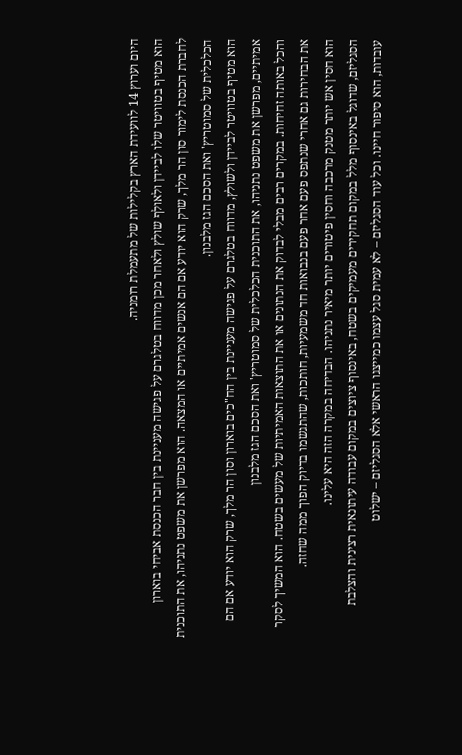היום וערוץ 14 לוועידת הארץ בקלילות של מתעמלת רומניה.
הוא מטיף בטוויטר שלו לביידן ולאולף שולץ ולאחר מכן מדווח בטלגרם על פגישה מעניינת בין חבר הכנסת אביחי בוארון לחברת הכנסת לימור סון הר מלך, שרק הוא יודע אם הם אנשים אמיתיים או המצאה. הוא מפרשן את משפט נתניהו, את התוכנית הכלכלית של סמוטריץ' ואת הסכם הגז מלבנון.
הוא מטיף בטוויטר לביידן ולשולץ, מדווח בטלגרם על פגישה מעניינת בין הח"כים בוארון וסון הר מלך, שרק הוא יודע אם הם אמיתיים, מפרשן את משפט נתניהו, את התוכנית הכלכלית של סמוטריץ' ואת הסכם הגז מלבנון
והכל באותה זחיחות. במקרים רבים מבלי לבדוק את הנתונים או את התוצאות האמיתיות של מעשים בשטח. הוא המשיך לסקר את הבחירות גם אחרי שנתפס פעם אחר פעם בנבואות חד משמעיות, חותכות, שהתגשמו בדיוק הפוך ממה שחזה.
הוא חסין אש יותר מטנק מרכבה וחסין פיטורים יותר מיאיר נתניהו. הבדיחה במקרה הזה היא עלינו.
הסגליזם, שדוגל באינסוף מלל במקום תחקירים מעמיקים בשטח, באינסוף ציוצים במקום עבודה עיתונאית רצינית והצלבת עובדות, הוא סיפור חיינו. וכל עוד הסגליזם – לא עמית סגל עצמו כמייצגו הראשי אלא הסגליזם – ישלוט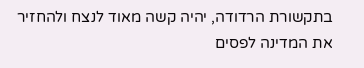בתקשורת הרדודה, יהיה קשה מאוד לנצח ולהחזיר את המדינה לפסים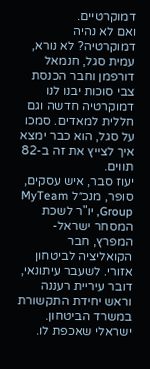דמוקרטיים.
ואם לא נהיה דמוקרטיה? לא נורא, עמית סגל, חנמאל דורפמן וחבר הכנסת צבי סוכות יבנו לנו דמוקרטיה חדשה וגם חללית למאדים. סמכו על סגל, הוא כבר ימצא איך לצייץ את זה ב-82 תווים.
יעוז סבר, איש עסקים, סופר, מנכ״ל MyTeam Group, יו"ר לשכת המסחר ישראל-המפרץ, חבר הקואליציה לביטחון אזורי. לשעבר עיתונאי, דובר עיריית רעננה וראש יחידת התקשורת במשרד הביטחון. ישראלי שאכפת לו.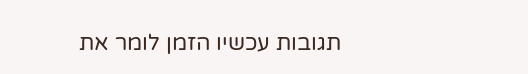תגובות עכשיו הזמן לומר את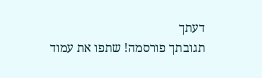דעתך
תגובתך פורסמה! שתפו את עמוד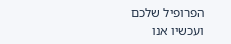הפרופיל שלכם
ועכשיו אנו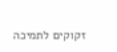זקוקים לתמיכה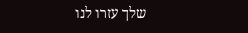שלך עזרו לנו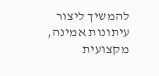להמשיך ליצור עיתונות אמינה, מקצועית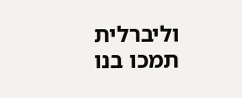וליברלית
תמכו בנו